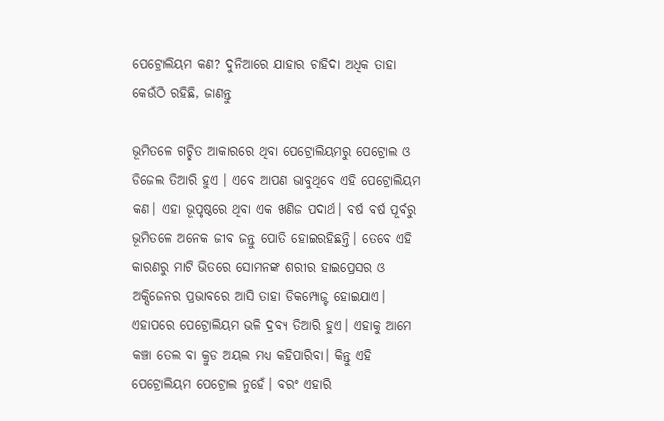ପେଟ୍ରୋଲିୟମ କଣ? ଦୁନିଆରେ ଯାହାର ଚାହିଦା ଅଧିକ ତାହା କେଉଁଠି ରହିଛି, ଜାଣନ୍ତୁ

ଭୂମିତଳେ ଗଚ୍ଛିତ ଆକାରରେ ଥିବା ପେଟ୍ରୋଲିୟମରୁ ପେଟ୍ରୋଲ ଓ ଡିଜେଲ ତିଆରି ହୁଏ । ଏବେ ଆପଣ ଭାବୁଥିବେ ଏହି ପେଟ୍ରୋଲିୟମ କଣ। ଏହା ଭୂପୃଷ୍ଠରେ ଥିବା ଏକ ଖଣିଜ ପଦାର୍ଥ। ବର୍ଷ ବର୍ଷ ପୂର୍ବରୁ ଭୂମିତଳେ ଅନେକ ଜୀବ ଜନ୍ତୁ ପୋତି ହୋଇରହିଛନ୍ତି। ତେବେ ଏହି କାରଣରୁ ମାଟି ଭିତରେ ସୋମନଙ୍କ ଶରୀର ହାଇପ୍ରେସର ଓ ଅକ୍ସିଜେନର ପ୍ରଭାବରେ ଆସି ତାହା ଡିକମ୍ପୋଜ୍ଟ ହୋଇଯାଏ। ଏହାପରେ ପେଟ୍ରୋଲିୟମ ଭଳି ଦ୍ରବ୍ୟ ତିଆରି ହୁଏ। ଏହାକୁ ଆମେ କଞ୍ଚା ତେଲ ବା କ୍ରୁଡ ଅୟଲ ମଧ୍ୟ କହିପାରିବା। କିନ୍ତୁ ଏହି ପେଟ୍ରୋଲିୟମ ପେଟ୍ରୋଲ ନୁହେଁ। ବରଂ ଏହାରି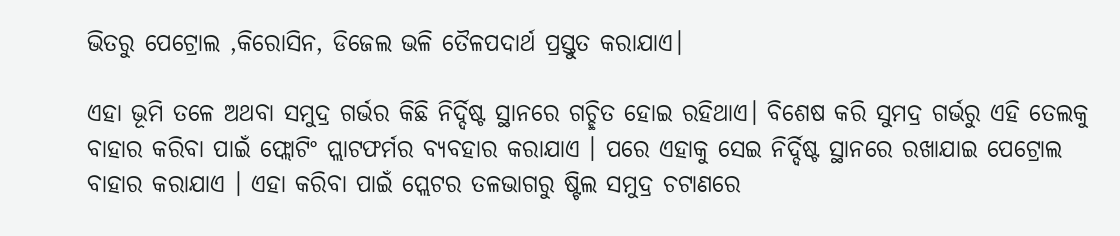ଭିତରୁ ପେଟ୍ରୋଲ ,କିରୋସିନ, ଡିଜେଲ ଭଳି ତୈଳପଦାର୍ଥ ପ୍ରସ୍ତୁତ କରାଯାଏ।

ଏହା ଭୂମି ତଳେ ଅଥବା ସମୁଦ୍ର ଗର୍ଭର କିଛି ନିର୍ଦ୍ଦିଷ୍ଟ ସ୍ଥାନରେ ଗଚ୍ଛିତ ହୋଇ ରହିଥାଏ। ବିଶେଷ କରି ସୁମଦ୍ର ଗର୍ଭରୁ ଏହି ତେଲକୁ ବାହାର କରିବା ପାଇଁ ଫ୍ଲୋଟିଂ ପ୍ଲାଟଫର୍ମର ବ୍ୟବହାର କରାଯାଏ । ପରେ ଏହାକୁ ସେଇ ନିର୍ଦ୍ଦିଷ୍ଟ ସ୍ଥାନରେ ରଖାଯାଇ ପେଟ୍ରୋଲ ବାହାର କରାଯାଏ । ଏହା କରିବା ପାଇଁ ପ୍ଲେଟର ତଳଭାଗରୁ ଷ୍ଟିଲ ସମୁଦ୍ର ଚଟାଣରେ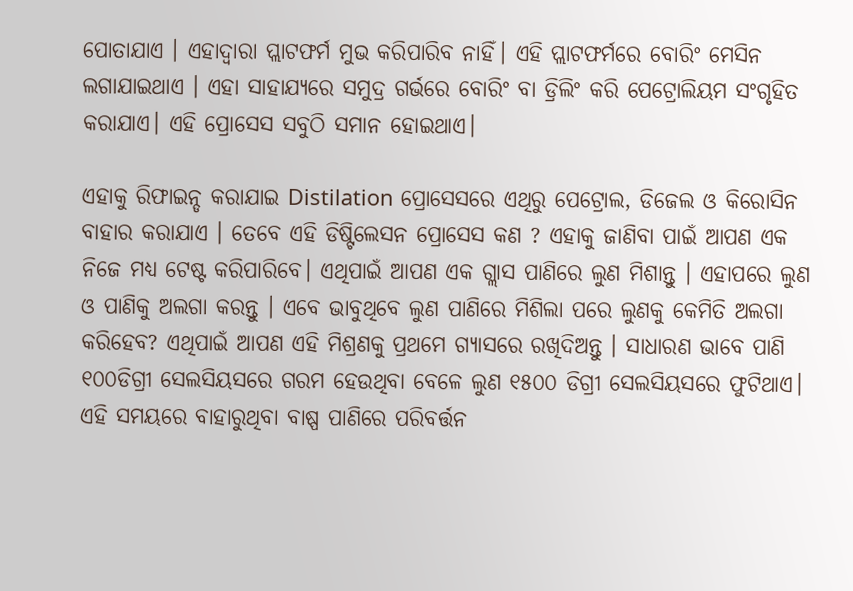ପୋତାଯାଏ । ଏହାଦ୍ୱାରା ପ୍ଲାଟଫର୍ମ ମୁଭ କରିପାରିବ ନାହିଁ। ଏହି ପ୍ଲାଟଫର୍ମରେ ବୋରିଂ ମେସିନ ଲଗାଯାଇଥାଏ । ଏହା ସାହାଯ୍ୟରେ ସମୁଦ୍ର ଗର୍ଭରେ ବୋରିଂ ବା ଡ୍ରିଲିଂ କରି ପେଟ୍ରୋଲିୟମ ସଂଗୃହିତ କରାଯାଏ। ଏହି ପ୍ରୋସେସ ସବୁଠି ସମାନ ହୋଇଥାଏ।

ଏହାକୁ ରିଫାଇନ୍ଡ କରାଯାଇ Distilation ପ୍ରୋସେସରେ ଏଥିରୁ ପେଟ୍ରୋଲ, ଡିଜେଲ ଓ କିରୋସିନ ବାହାର କରାଯାଏ । ତେବେ ଏହି ଡିଷ୍ଟିଲେସନ ପ୍ରୋସେସ କଣ ? ଏହାକୁ ଜାଣିବା ପାଇଁ ଆପଣ ଏକ ନିଜେ ମଧ୍ୟ ଟେଷ୍ଟ କରିପାରିବେ। ଏଥିପାଇଁ ଆପଣ ଏକ ଗ୍ଲାସ ପାଣିରେ ଲୁଣ ମିଶାନ୍ତୁ । ଏହାପରେ ଲୁଣ ଓ ପାଣିକୁ ଅଲଗା କରନ୍ତୁ । ଏବେ ଭାବୁଥିବେ ଲୁଣ ପାଣିରେ ମିଶିଲା ପରେ ଲୁଣକୁ କେମିତି ଅଲଗା କରିହେବ? ଏଥିପାଇଁ ଆପଣ ଏହି ମିଶ୍ରଣକୁ ପ୍ରଥମେ ଗ୍ୟାସରେ ରଖିଦିଅନ୍ତୁ । ସାଧାରଣ ଭାବେ ପାଣି ୧୦୦ଡିଗ୍ରୀ ସେଲସିୟସରେ ଗରମ ହେଉଥିବା ବେଳେ ଲୁଣ ୧୫୦୦ ଡିଗ୍ରୀ ସେଲସିୟସରେ ଫୁଟିଥାଏ। ଏହି ସମୟରେ ବାହାରୁଥିବା ବାଷ୍ପ ପାଣିରେ ପରିବର୍ତ୍ତନ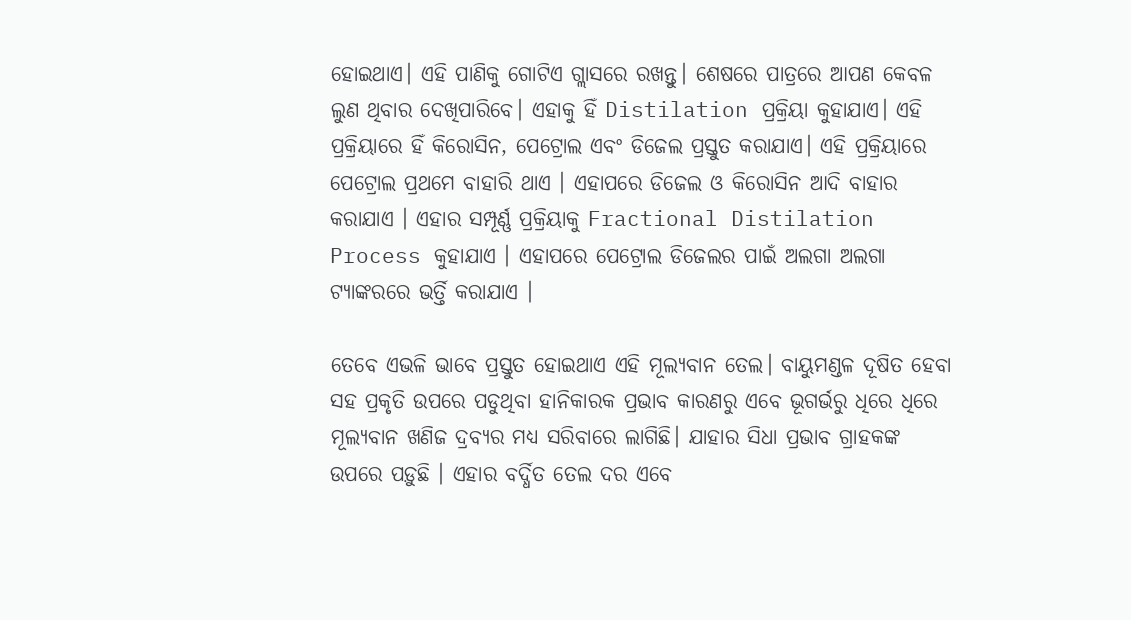ହୋଇଥାଏ। ଏହି ପାଣିକୁ ଗୋଟିଏ ଗ୍ଲାସରେ ରଖନ୍ତୁ। ଶେଷରେ ପାତ୍ରରେ ଆପଣ କେବଳ ଲୁଣ ଥିବାର ଦେଖିପାରିବେ। ଏହାକୁ ହିଁ Distilation ପ୍ରକ୍ରିୟା କୁହାଯାଏ। ଏହି ପ୍ରକ୍ରିୟାରେ ହିଁ କିରୋସିନ, ପେଟ୍ରୋଲ ଏବଂ ଡିଜେଲ ପ୍ରସ୍ତୁତ କରାଯାଏ। ଏହି ପ୍ରକ୍ରିୟାରେ ପେଟ୍ରୋଲ ପ୍ରଥମେ ବାହାରି ଥାଏ । ଏହାପରେ ଡିଜେଲ ଓ କିରୋସିନ ଆଦି ବାହାର କରାଯାଏ । ଏହାର ସମ୍ପୂର୍ଣ୍ଣ ପ୍ରକ୍ରିୟାକୁ Fractional Distilation Process କୁହାଯାଏ । ଏହାପରେ ପେଟ୍ରୋଲ ଡିଜେଲର ପାଇଁ ଅଲଗା ଅଲଗା ଟ୍ୟାଙ୍କରରେ ଭର୍ତ୍ତି କରାଯାଏ ।

ତେବେ ଏଭଳି ଭାବେ ପ୍ରସ୍ତୁତ ହୋଇଥାଏ ଏହି ମୂଲ୍ୟବାନ ତେଲ। ବାୟୁମଣ୍ଡଳ ଦୂଷିତ ହେବା ସହ ପ୍ରକୃତି ଉପରେ ପଡୁଥିବା ହାନିକାରକ ପ୍ରଭାବ କାରଣରୁ ଏବେ ଭୂଗର୍ଭରୁ ଧିରେ ଧିରେ ମୂଲ୍ୟବାନ ଖଣିଜ ଦ୍ରବ୍ୟର ମଧ୍ୟ ସରିବାରେ ଲାଗିଛି। ଯାହାର ସିଧା ପ୍ରଭାବ ଗ୍ରାହକଙ୍କ ଉପରେ ପଡ଼ୁଛି । ଏହାର ବର୍ଦ୍ଧିତ ତେଲ ଦର ଏବେ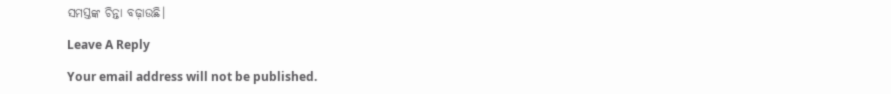ସମସ୍ତଙ୍କ ଚିନ୍ତା ବଢ଼ାଉଛି।

Leave A Reply

Your email address will not be published.